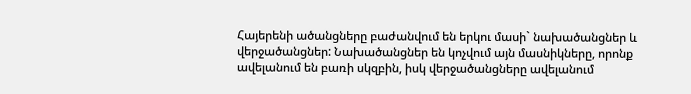Հայերենի ածանցները բաժանվում են երկու մասի` նախածանցներ և վերջածանցներ: Նախածանցներ են կոչվում այն մասնիկները, որոնք ավելանում են բառի սկզբին, իսկ վերջածանցները ավելանում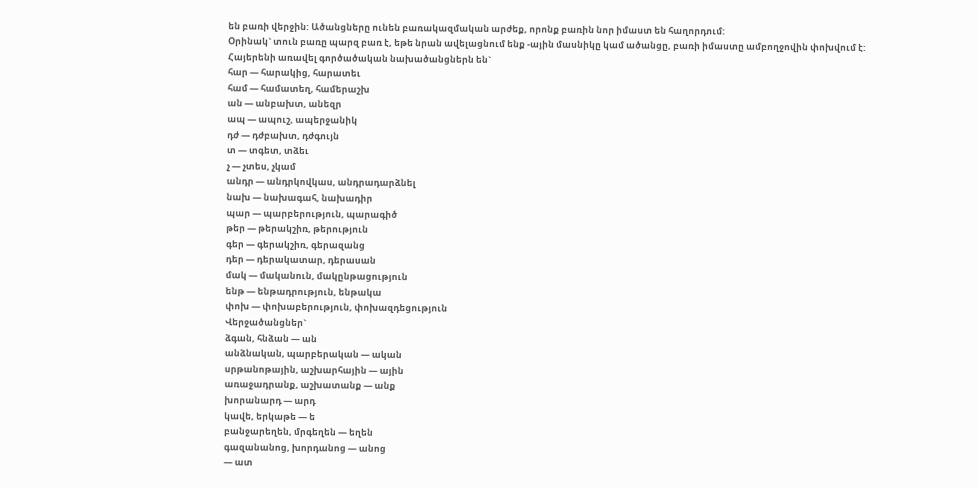են բառի վերջին: Ածանցները ունեն բառակազմական արժեք, որոնք բառին նոր իմաստ են հաղորդում:
Օրինակ` տուն բառը պարզ բառ է, եթե նրան ավելացնում ենք -ային մասնիկը կամ ածանցը, բառի իմաստը ամբողջովին փոխվում է:
Հայերենի առավել գործածական նախածանցներն են`
հար — հարակից, հարատեւ
համ — համատեղ, համերաշխ
ան — անբախտ, անեզր
ապ — ապուշ, ապերջանիկ
դժ — դժբախտ, դժգույն
տ — տգետ, տձեւ
չ — չտես, չկամ
անդր — անդրկովկաս, անդրադարձնել
նախ — նախագահ, նախադիր
պար — պարբերություն, պարագիծ
թեր — թերակշիռ, թերություն
գեր — գերակշիռ, գերազանց
դեր — դերակատար, դերասան
մակ — մականուն, մակընթացություն
ենթ — ենթադրություն, ենթակա
փոխ — փոխաբերություն, փոխազդեցություն
Վերջածանցներ`
ձգան, հնձան — ան
անձնական, պարբերական — ական
սրթանոթային, աշխարհային — ային
առաջադրանք, աշխատանք — անք
խորանարդ — արդ
կավե, երկաթե — ե
բանջարեղեն, մրգեղեն — եղեն
գազանանոց, խորդանոց — անոց
— ատ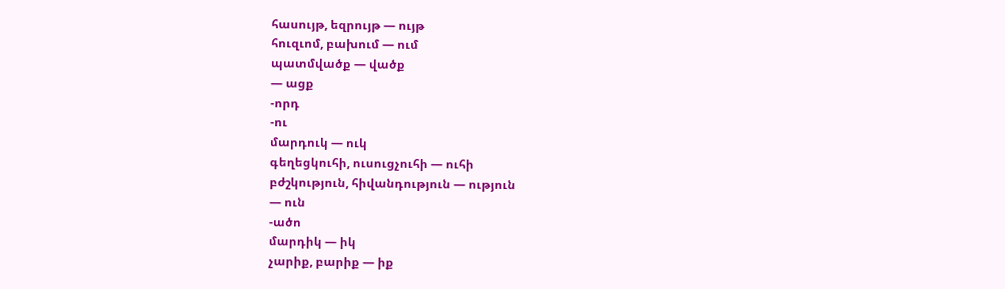հասույթ, եզրույթ — ույթ
հուզւոմ, բախում — ում
պատմվածք — վածք
— ացք
-որդ
-ու
մարդուկ — ուկ
գեղեցկուհի, ուսուցչուհի — ուհի
բժշկություն, հիվանդություն — ություն
— ուն
-ածո
մարդիկ — իկ
չարիք, բարիք — իք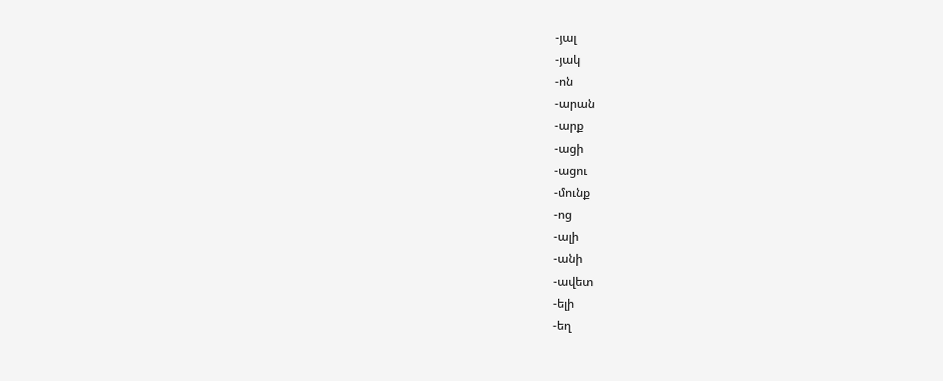-յալ
-յակ
-ոն
-արան
-արք
-ացի
-ացու
-մունք
-ոց
-ալի
-անի
-ավետ
-ելի
-եղ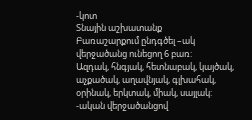-կոտ
Տնային աշխատանք
Բառաշարքում ընդգծել –ակ վերջածանց ունեցող 6 բառ:
Ազդակ, հնգյակ, հետնաբակ, կայծակ, աչքածակ, աղավնյակ, գլխահակ, օրինակ, երկտակ, միակ, սայլակ:
-ական վերջածանցով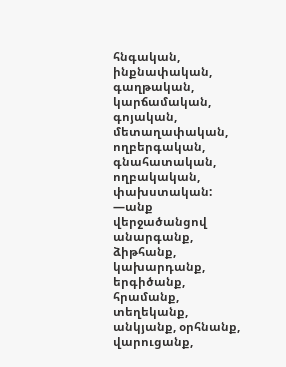հնգական, ինքնափական, գաղթական, կարճամական, գոյական, մետաղափական, ողբերգական, գնահատական, ողբակական, փախստական:
—անք վերջածանցով
անարգանք, ձիթհանք, կախարդանք, երգիծանք, հրամանք, տեղեկանք, անկյանք, օրհնանք, վարուցանք,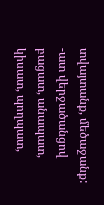տվայտանք, մեծաջանք:
-ատ վերջածանցով
բացատ, անապատ, կիսատ, պողպատ,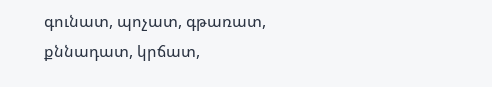գունատ, պոչատ, գթառատ, քննադատ, կրճատ,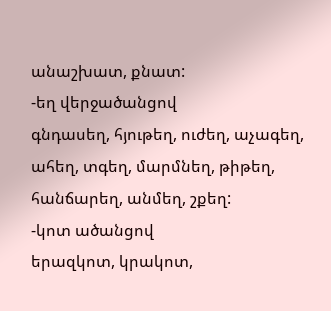անաշխատ, քնատ:
-եղ վերջածանցով
գնդասեղ, հյութեղ, ուժեղ, աչագեղ, ահեղ, տգեղ, մարմնեղ, թիթեղ, հանճարեղ, անմեղ, շքեղ:
-կոտ ածանցով
երազկոտ, կրակոտ,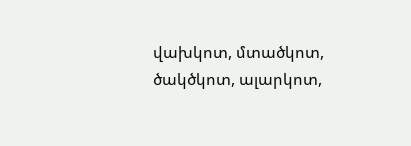վախկոտ, մտածկոտ, ծակծկոտ, ալարկոտ,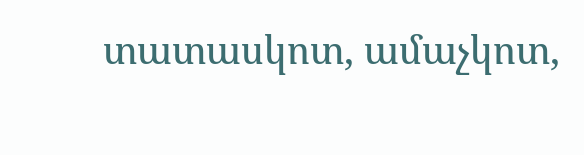տատասկոտ, ամաչկոտ,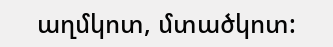աղմկոտ, մտածկոտ: